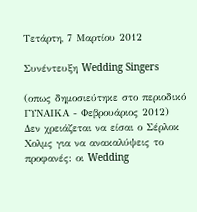Τετάρτη, 7 Μαρτίου 2012

Συνέντευξη Wedding Singers

(οπως δημοσιεύτηκε στο περιοδικό ΓΥΝΑΙΚΑ - Φεβρουάριος 2012)
Δεν χρειάζεται να είσαι ο Σέρλοκ Χολμς για να ανακαλύψεις το προφανές: οι Wedding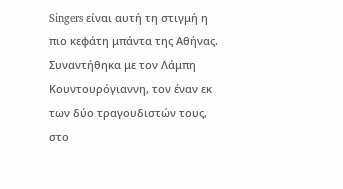Singers είναι αυτή τη στιγμή η πιο κεφάτη μπάντα της Αθήνας. Συναντήθηκα με τον Λάμπη Κουντουρόγιαννη, τον έναν εκ των δύο τραγουδιστών τους, στο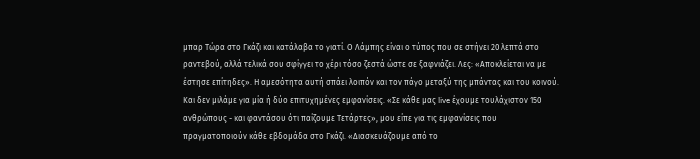μπαρ Τώρα στο Γκάζι και κατάλαβα το γιατί. Ο Λάμπης είναι ο τύπος που σε στήνει 20 λεπτά στο ραντεβού, αλλά τελικά σου σφίγγει το χέρι τόσο ζεστά ώστε σε ξαφνιάζει. Λες: «Αποκλείεται να με έστησε επίτηδες». Η αμεσότητα αυτή σπάει λοιπόν και τον πάγο μεταξύ της μπάντας και του κοινού. Και δεν μιλάμε για μία ή δύο επιτυχημένες εμφανίσεις. «Σε κάθε μας live έχουμε τουλάχιστον 150 ανθρώπους - και φαντάσου ότι παίζουμε Τετάρτες», μου είπε για τις εμφανίσεις που πραγματοποιούν κάθε εβδομάδα στο Γκάζι. «Διασκευάζουμε από το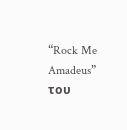“Rock Me Amadeus” του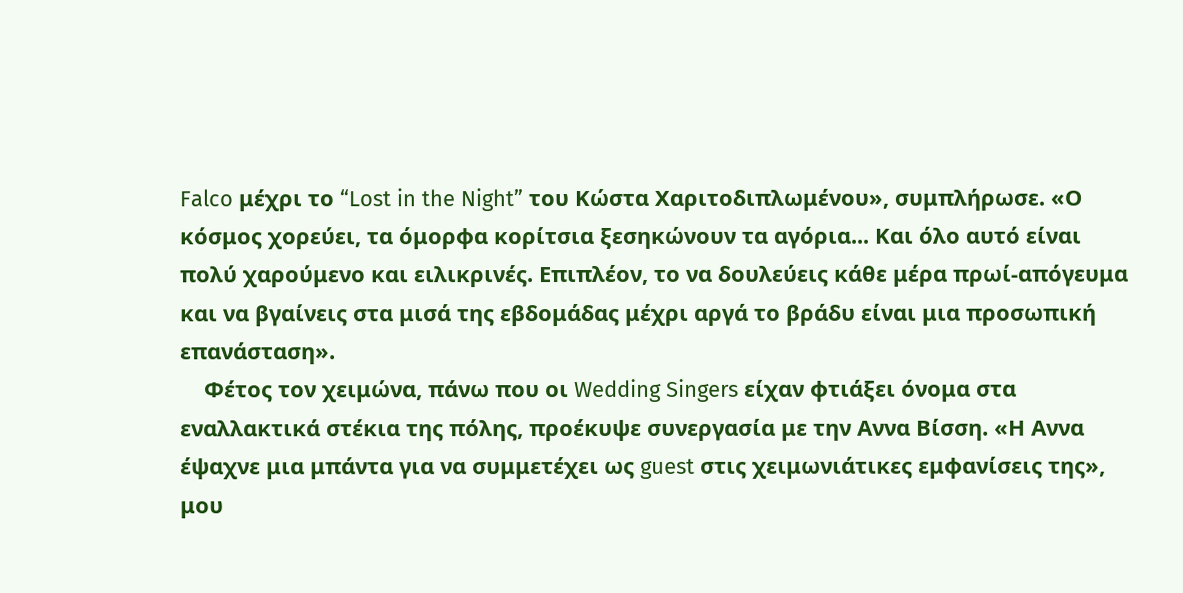Falco μέχρι το “Lost in the Night” του Κώστα Χαριτοδιπλωμένου», συμπλήρωσε. «Ο κόσμος χορεύει, τα όμορφα κορίτσια ξεσηκώνουν τα αγόρια... Και όλο αυτό είναι πολύ χαρούμενο και ειλικρινές. Επιπλέον, το να δουλεύεις κάθε μέρα πρωί-απόγευμα και να βγαίνεις στα μισά της εβδομάδας μέχρι αργά το βράδυ είναι μια προσωπική επανάσταση».
    Φέτος τον χειμώνα, πάνω που οι Wedding Singers είχαν φτιάξει όνομα στα εναλλακτικά στέκια της πόλης, προέκυψε συνεργασία με την Αννα Βίσση. «Η Αννα έψαχνε μια μπάντα για να συμμετέχει ως guest στις χειμωνιάτικες εμφανίσεις της», μου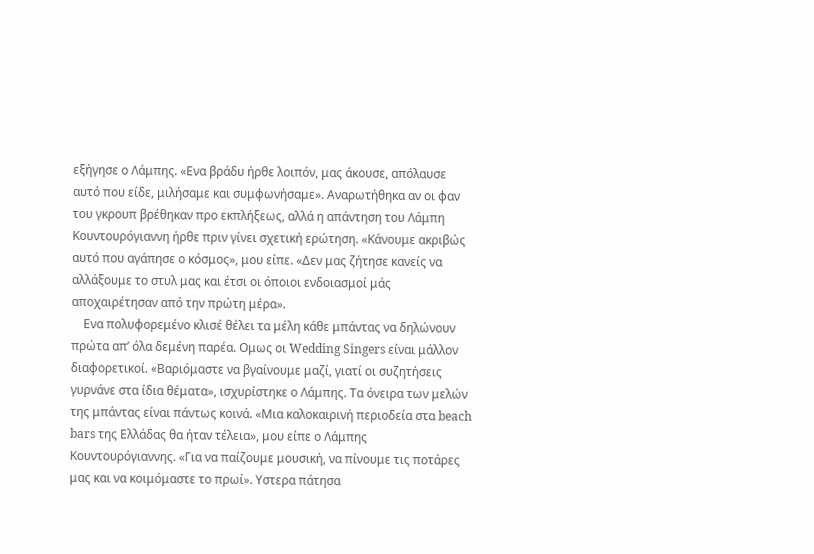εξήγησε ο Λάμπης. «Ενα βράδυ ήρθε λοιπόν, μας άκουσε, απόλαυσε αυτό που είδε, μιλήσαμε και συμφωνήσαμε». Αναρωτήθηκα αν οι φαν του γκρουπ βρέθηκαν προ εκπλήξεως, αλλά η απάντηση του Λάμπη Κουντουρόγιαννη ήρθε πριν γίνει σχετική ερώτηση. «Κάνουμε ακριβώς αυτό που αγάπησε ο κόσμος», μου είπε. «Δεν μας ζήτησε κανείς να αλλάξουμε το στυλ μας και έτσι οι όποιοι ενδοιασμοί μάς αποχαιρέτησαν από την πρώτη μέρα».
    Ενα πολυφορεμένο κλισέ θέλει τα μέλη κάθε μπάντας να δηλώνουν πρώτα απ’ όλα δεμένη παρέα. Ομως οι Wedding Singers είναι μάλλον διαφορετικοί. «Bαριόμαστε να βγαίνουμε μαζί, γιατί οι συζητήσεις γυρνάνε στα ίδια θέματα», ισχυρίστηκε ο Λάμπης. Τα όνειρα των μελών της μπάντας είναι πάντως κοινά. «Μια καλοκαιρινή περιοδεία στα beach bars της Ελλάδας θα ήταν τέλεια», μου είπε ο Λάμπης Κουντουρόγιαννης. «Για να παίζoυμε μουσική, να πίνουμε τις ποτάρες μας και να κοιμόμαστε το πρωί». Υστερα πάτησα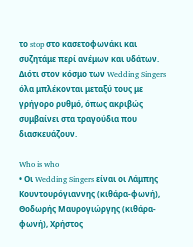το stop στο κασετοφωνάκι και συζητάμε περί ανέμων και υδάτων. Διότι στον κόσμο των Wedding Singers όλα μπλέκονται μεταξύ τους με γρήγορο ρυθμό, όπως ακριβώς συμβαίνει στα τραγούδια που διασκευάζουν.

Who is who
• Οι Wedding Singers είναι οι Λάμπης Κουντουρόγιαννης (κιθάρα-φωνή), Θοδωρής Μαυρογιώργης (κιθάρα-φωνή), Χρήστος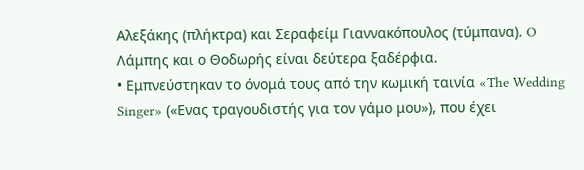Αλεξάκης (πλήκτρα) και Σεραφείμ Γιαννακόπουλος (τύμπανα). O Λάμπης και ο Θοδωρής είναι δεύτερα ξαδέρφια.
• Εμπνεύστηκαν το όνομά τους από την κωμική ταινία «The Wedding Singer» («Ενας τραγουδιστής για τον γάμο μου»), που έχει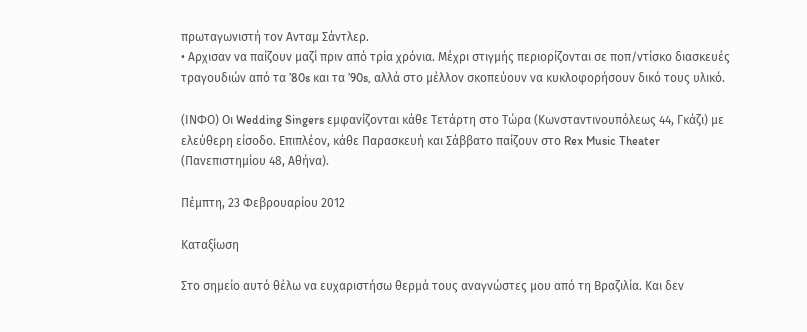πρωταγωνιστή τον Ανταμ Σάντλερ.
• Αρχισαν να παίζουν μαζί πριν από τρία χρόνια. Μέχρι στιγμής περιορίζονται σε ποπ/ντίσκο διασκευές τραγουδιών από τα ’80s και τα ’90s, αλλά στο μέλλον σκοπεύουν να κυκλοφορήσουν δικό τους υλικό.

(ΙΝΦΟ) Οι Wedding Singers εμφανίζονται κάθε Τετάρτη στο Τώρα (Κωνσταντινουπόλεως 44, Γκάζι) με ελεύθερη είσοδο. Επιπλέον, κάθε Παρασκευή και Σάββατο παίζουν στο Rex Music Theater (Πανεπιστημίου 48, Αθήνα).

Πέμπτη, 23 Φεβρουαρίου 2012

Καταξίωση

Στο σημείο αυτό θέλω να ευχαριστήσω θερμά τους αναγνώστες μου από τη Βραζιλία. Και δεν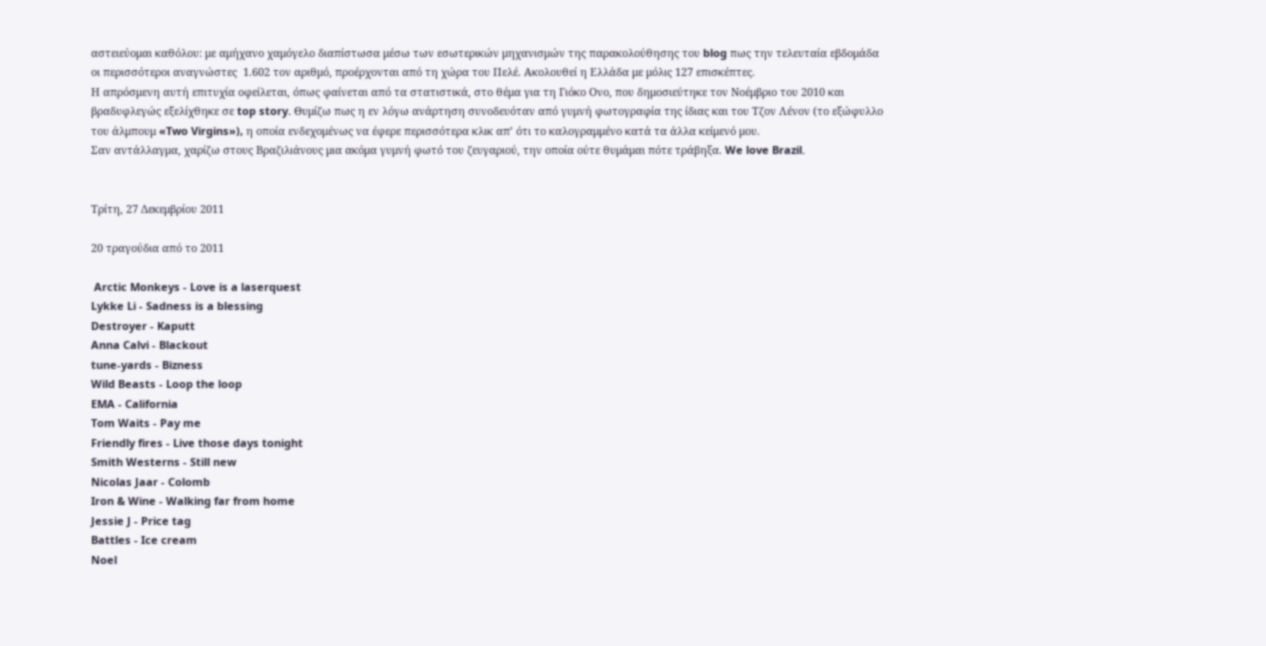αστειεύομαι καθόλου: με αμήχανο χαμόγελο διαπίστωσα μέσω των εσωτερικών μηχανισμών της παρακολούθησης του blog πως την τελευταία εβδομάδα οι περισσότεροι αναγνώστες  1.602 τον αριθμό, προέρχονται από τη χώρα του Πελέ. Ακολουθεί η Ελλάδα με μόλις 127 επισκέπτες.
Η απρόσμενη αυτή επιτυχία οφείλεται, όπως φαίνεται από τα στατιστικά, στο θέμα για τη Γιόκο Ονο, που δημοσιεύτηκε τον Νοέμβριο του 2010 και βραδυφλεγώς εξελίχθηκε σε top story. Θυμίζω πως η εν λόγω ανάρτηση συνοδευόταν από γυμνή φωτογραφία της ίδιας και του Τζον Λένον (το εξώφυλλο του άλμπουμ «Two Virgins»), η οποία ενδεχομένως να έφερε περισσότερα κλικ απ’ ότι το καλογραμμένο κατά τα άλλα κείμενό μου.
Σαν αντάλλαγμα, χαρίζω στους Βραζιλιάνους μια ακόμα γυμνή φωτό του ζευγαριού, την οποία ούτε θυμάμαι πότε τράβηξα. We love Brazil.


Τρίτη, 27 Δεκεμβρίου 2011

20 τραγούδια από το 2011

 Arctic Monkeys - Love is a laserquest
Lykke Li - Sadness is a blessing
Destroyer - Kaputt
Anna Calvi - Blackout
tune-yards - Bizness
Wild Beasts - Loop the loop
EMA - California
Tom Waits - Pay me
Friendly fires - Live those days tonight
Smith Westerns - Still new
Nicolas Jaar - Colomb
Iron & Wine - Walking far from home
Jessie J - Price tag
Battles - Ice cream
Noel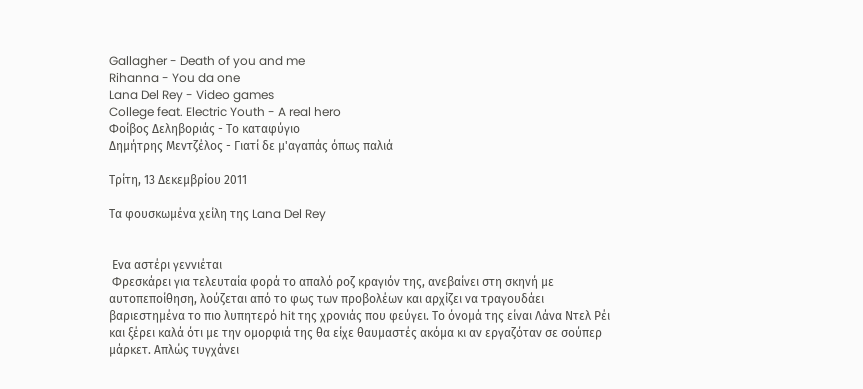Gallagher - Death of you and me
Rihanna - You da one
Lana Del Rey - Video games
College feat. Electric Youth - A real hero
Φοίβος Δεληβοριάς - Το καταφύγιο
Δημήτρης Μεντζέλος - Γιατί δε μ'αγαπάς όπως παλιά

Τρίτη, 13 Δεκεμβρίου 2011

Τα φουσκωμένα χείλη της Lana Del Rey


 Eνα αστέρι γεννιέται
 Φρεσκάρει για τελευταία φορά το απαλό ροζ κραγιόν της, ανεβαίνει στη σκηνή με αυτοπεποίθηση, λούζεται από το φως των προβολέων και αρχίζει να τραγουδάει βαριεστημένα το πιο λυπητερό hit της χρονιάς που φεύγει. Το όνομά της είναι Λάνα Ντελ Ρέι και ξέρει καλά ότι με την ομορφιά της θα είχε θαυμαστές ακόμα κι αν εργαζόταν σε σούπερ μάρκετ. Απλώς τυγχάνει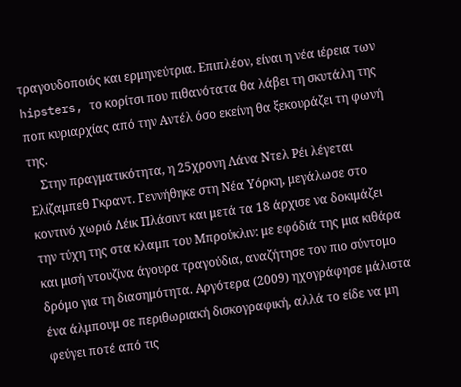τραγουδοποιός και ερμηνεύτρια. Επιπλέον, είναι η νέα ιέρεια των hipsters, το κορίτσι που πιθανότατα θα λάβει τη σκυτάλη της ποπ κυριαρχίας από την Αντέλ όσο εκείνη θα ξεκουράζει τη φωνή της.
    Στην πραγματικότητα, η 25χρονη Λάνα Ντελ Ρέι λέγεται Ελίζαμπεθ Γκραντ. Γεννήθηκε στη Νέα Υόρκη, μεγάλωσε στo κοντινό χωριό Λέικ Πλάσιντ και μετά τα 18 άρχισε να δοκιμάζει την τύχη της στα κλαμπ του Μπρούκλιν: με εφόδιά της μια κιθάρα και μισή ντουζίνα άγουρα τραγούδια, αναζήτησε τον πιο σύντομο δρόμο για τη διασημότητα. Αργότερα (2009) ηχογράφησε μάλιστα ένα άλμπουμ σε περιθωριακή δισκογραφική, αλλά το είδε να μη φεύγει ποτέ από τις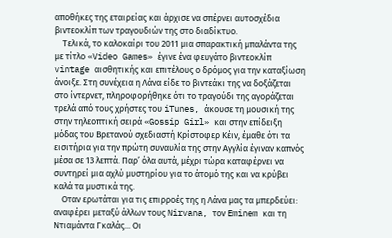αποθήκες της εταιρείας και άρχισε να σπέρνει αυτοσχέδια βιντεοκλίπ των τραγουδιών της στο διαδίκτυο.
    Τελικά, το καλοκαίρι του 2011 μια σπαρακτική μπαλάντα της με τίτλο «Video Games» έγινε ένα φευγάτο βιντεοκλίπ vintage αισθητικής και επιτέλους ο δρόμος για την καταξίωση άνοιξε. Στη συνέχεια η Λάνα είδε το βιντεάκι της να δοξάζεται στο ίντερνετ, πληροφορήθηκε ότι το τραγούδι της αγοράζεται τρελά από τους χρήστες του iTunes, άκουσε τη μουσική της στην τηλεοπτική σειρά «Gossip Girl» και στην επίδειξη μόδας του Βρετανού σχεδιαστή Κρίστοφερ Κέιν, έμαθε ότι τα εισιτήρια για την πρώτη συναυλία της στην Αγγλία έγιναν καπνός μέσα σε 13 λεπτά. Παρ’ όλα αυτά, μέχρι τώρα καταφέρνει να συντηρεί μια αχλύ μυστηρίου για το άτομό της και να κρύβει καλά τα μυστικά της.
    Οταν ερωτάται για τις επιρροές της η Λάνα μας τα μπερδεύει: αναφέρει μεταξύ άλλων τους Nirvana, τον Eminem και τη Ντιαμάντα Γκαλάς... Οι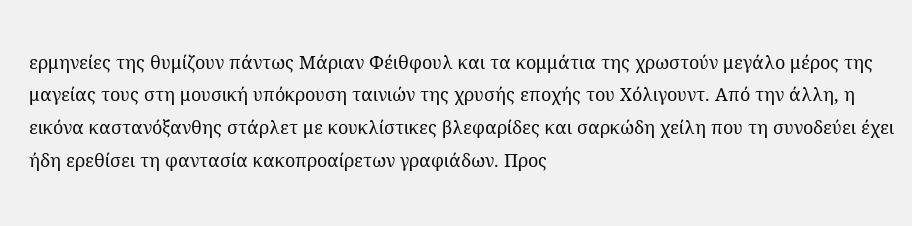ερμηνείες της θυμίζουν πάντως Μάριαν Φέιθφουλ και τα κομμάτια της χρωστούν μεγάλο μέρος της μαγείας τους στη μουσική υπόκρουση ταινιών της χρυσής εποχής του Χόλιγουντ. Από την άλλη, η εικόνα καστανόξανθης στάρλετ με κουκλίστικες βλεφαρίδες και σαρκώδη χείλη που τη συνοδεύει έχει ήδη ερεθίσει τη φαντασία κακοπροαίρετων γραφιάδων. Προς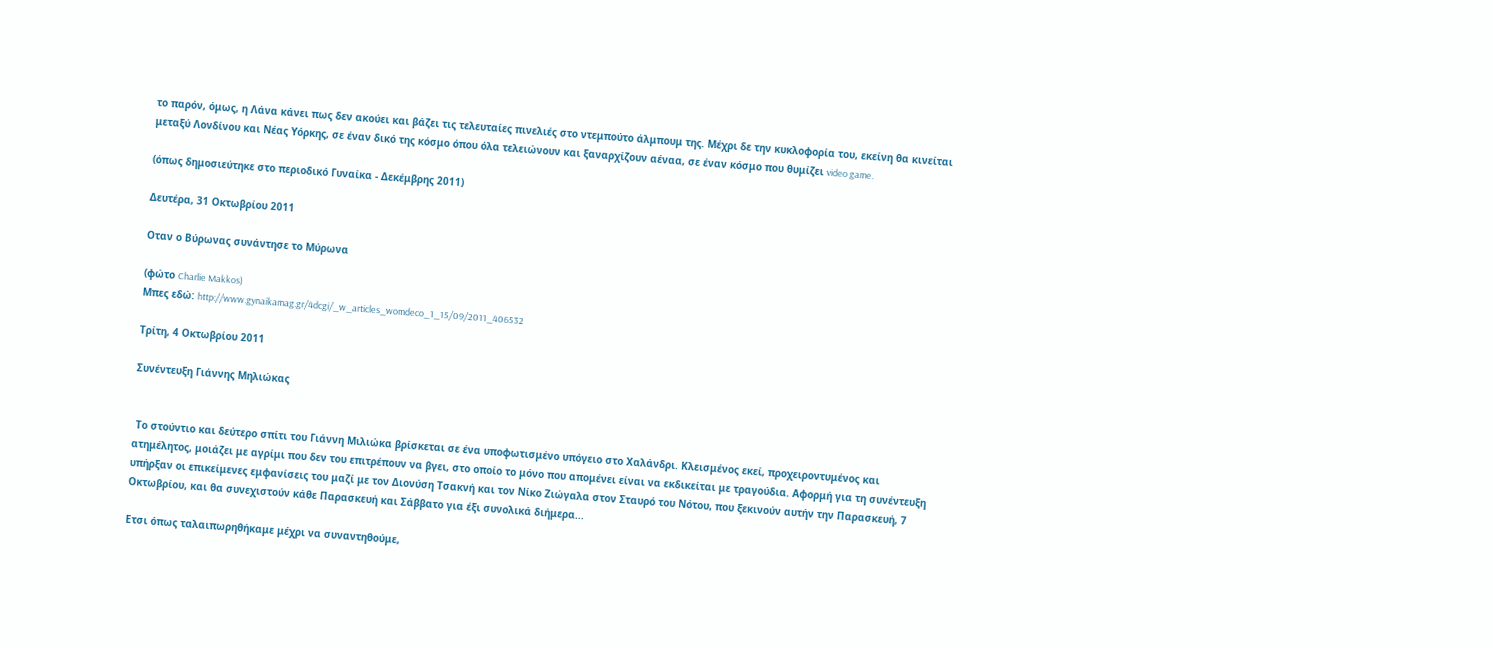το παρόν, όμως, η Λάνα κάνει πως δεν ακούει και βάζει τις τελευταίες πινελιές στο ντεμπούτο άλμπουμ της. Μέχρι δε την κυκλοφορία του, εκείνη θα κινείται μεταξύ Λονδίνου και Νέας Υόρκης, σε έναν δικό της κόσμο όπου όλα τελειώνουν και ξαναρχίζουν αέναα, σε έναν κόσμο που θυμίζει video game.

(όπως δημοσιεύτηκε στο περιοδικό Γυναίκα - Δεκέμβρης 2011)

Δευτέρα, 31 Οκτωβρίου 2011

Oταν ο Βύρωνας συνάντησε το Μύρωνα

(φώτο Charlie Makkos)
Μπες εδώ: http://www.gynaikamag.gr/4dcgi/_w_articles_womdeco_1_15/09/2011_406532

Τρίτη, 4 Οκτωβρίου 2011

Συνέντευξη Γιάννης Μηλιώκας


 Το στούντιο και δεύτερο σπίτι του Γιάννη Μιλιώκα βρίσκεται σε ένα υποφωτισμένο υπόγειο στο Χαλάνδρι. Κλεισμένος εκεί, προχειροντυμένος και ατημέλητος, μοιάζει με αγρίμι που δεν του επιτρέπουν να βγει, στο οποίο το μόνο που απομένει είναι να εκδικείται με τραγούδια. Αφορμή για τη συνέντευξη υπήρξαν οι επικείμενες εμφανίσεις του μαζί με τον Διονύση Τσακνή και τον Νίκο Ζιώγαλα στον Σταυρό του Νότου, που ξεκινούν αυτήν την Παρασκευή, 7 Οκτωβρίου, και θα συνεχιστούν κάθε Παρασκευή και Σάββατο για έξι συνολικά διήμερα...

Ετσι όπως ταλαιπωρηθήκαμε μέχρι να συναντηθούμε,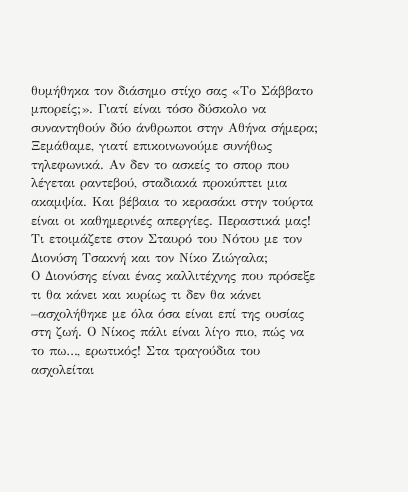θυμήθηκα τον διάσημο στίχο σας «Το Σάββατο μπορείς;». Γιατί είναι τόσο δύσκολο να συναντηθούν δύο άνθρωποι στην Αθήνα σήμερα;
Ξεμάθαμε, γιατί επικοινωνούμε συνήθως τηλεφωνικά. Αν δεν το ασκείς το σπορ που λέγεται ραντεβού, σταδιακά προκύπτει μια ακαμψία. Και βέβαια το κερασάκι στην τούρτα είναι οι καθημερινές απεργίες. Περαστικά μας!
Τι ετοιμάζετε στον Σταυρό του Νότου με τον Διονύση Τσακνή και τον Νίκο Ζιώγαλα;
Ο Διονύσης είναι ένας καλλιτέχνης που πρόσεξε τι θα κάνει και κυρίως τι δεν θα κάνει –ασχολήθηκε με όλα όσα είναι επί της ουσίας στη ζωή. Ο Νίκος πάλι είναι λίγο πιο, πώς να το πω…, ερωτικός! Στα τραγούδια του ασχολείται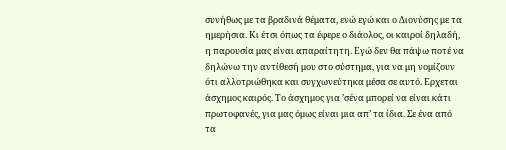συνήθως με τα βραδινά θέματα, ενώ εγώ και ο Διονύσης με τα ημερήσια. Κι έτσι όπως τα έφερε ο διάολος, οι καιροί δηλαδή, η παρουσία μας είναι απαραίτητη. Εγώ δεν θα πάψω ποτέ να δηλώνω την αντίθεσή μου στο σύστημα, για να μη νομίζουν ότι αλλοτριώθηκα και συγχωνεύτηκα μέσα σε αυτό. Ερχεται άσχημος καιρός. Το άσχημος για ’σένα μπορεί να είναι κάτι πρωτοφανές, για μας όμως είναι μια απ’ τα ίδια. Σε ένα από τα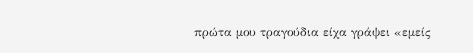πρώτα μου τραγούδια είχα γράψει «εμείς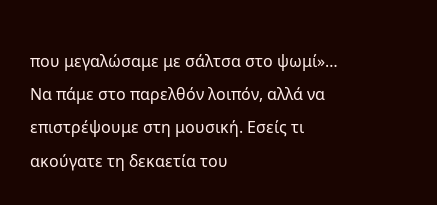που μεγαλώσαμε με σάλτσα στο ψωμί»…
Να πάμε στο παρελθόν λοιπόν, αλλά να επιστρέψουμε στη μουσική. Εσείς τι ακούγατε τη δεκαετία του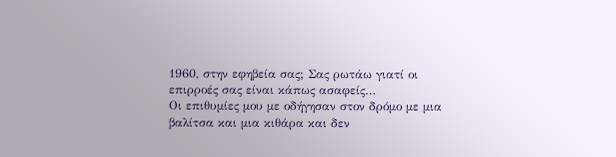1960, στην εφηβεία σας; Σας ρωτάω γιατί οι επιρροές σας είναι κάπως ασαφείς…
Οι επιθυμίες μου με οδήγησαν στον δρόμο με μια βαλίτσα και μια κιθάρα και δεν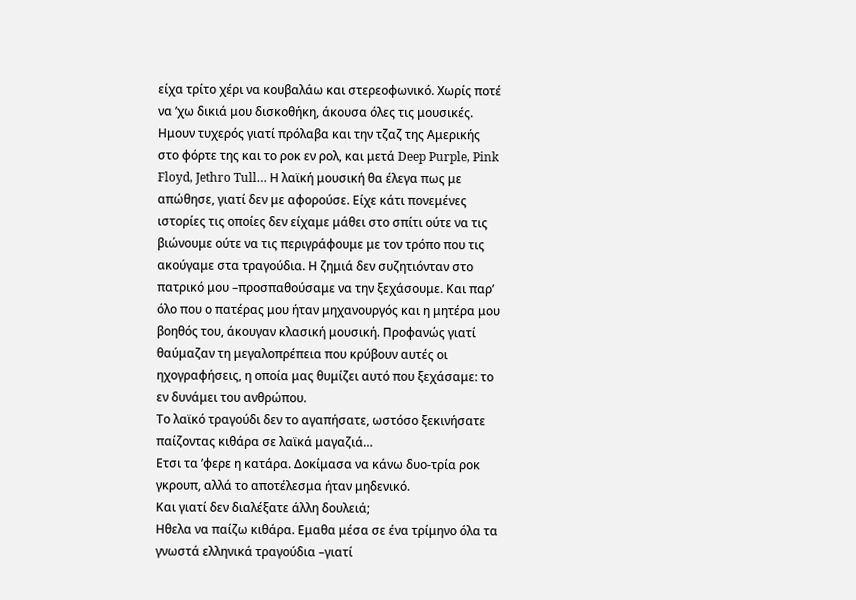είχα τρίτο χέρι να κουβαλάω και στερεοφωνικό. Χωρίς ποτέ να ’χω δικιά μου δισκοθήκη, άκουσα όλες τις μουσικές. Ημουν τυχερός γιατί πρόλαβα και την τζαζ της Αμερικής στο φόρτε της και το ροκ εν ρολ, και μετά Deep Purple, Pink Floyd, Jethro Tull… Η λαϊκή μουσική θα έλεγα πως με απώθησε, γιατί δεν με αφορούσε. Eίχε κάτι πονεμένες ιστορίες τις οποίες δεν είχαμε μάθει στο σπίτι ούτε να τις βιώνουμε ούτε να τις περιγράφουμε με τον τρόπο που τις ακούγαμε στα τραγούδια. Η ζημιά δεν συζητιόνταν στο πατρικό μου –προσπαθούσαμε να την ξεχάσουμε. Και παρ’ όλο που ο πατέρας μου ήταν μηχανουργός και η μητέρα μου βοηθός του, άκουγαν κλασική μουσική. Προφανώς γιατί θαύμαζαν τη μεγαλοπρέπεια που κρύβουν αυτές οι ηχογραφήσεις, η οποία μας θυμίζει αυτό που ξεχάσαμε: το εν δυνάμει του ανθρώπου.
Το λαϊκό τραγούδι δεν το αγαπήσατε, ωστόσο ξεκινήσατε παίζοντας κιθάρα σε λαϊκά μαγαζιά…
Ετσι τα ’φερε η κατάρα. Δοκίμασα να κάνω δυο-τρία ροκ γκρουπ, αλλά το αποτέλεσμα ήταν μηδενικό.
Και γιατί δεν διαλέξατε άλλη δουλειά;
Ηθελα να παίζω κιθάρα. Εμαθα μέσα σε ένα τρίμηνο όλα τα γνωστά ελληνικά τραγούδια –γιατί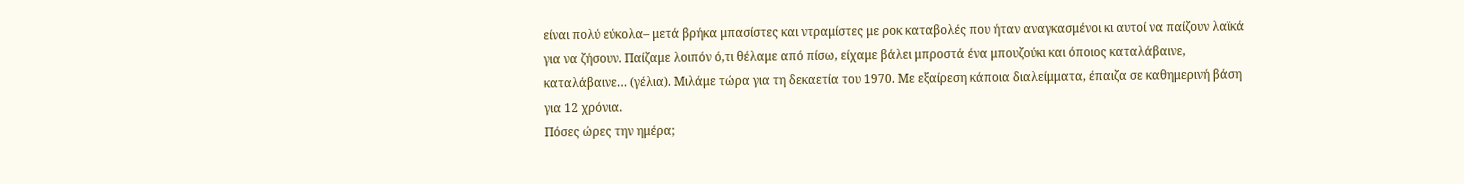είναι πολύ εύκολα– μετά βρήκα μπασίστες και ντραμίστες με ροκ καταβολές που ήταν αναγκασμένοι κι αυτοί να παίζουν λαϊκά για να ζήσουν. Παίζαμε λοιπόν ό,τι θέλαμε από πίσω, είχαμε βάλει μπροστά ένα μπουζούκι και όποιος καταλάβαινε, καταλάβαινε… (γέλια). Μιλάμε τώρα για τη δεκαετία του 1970. Με εξαίρεση κάποια διαλείμματα, έπαιζα σε καθημερινή βάση για 12 χρόνια.
Πόσες ώρες την ημέρα;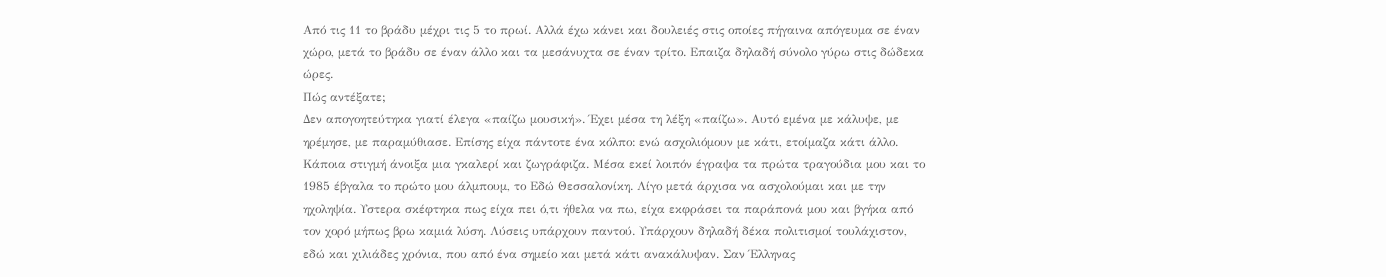Από τις 11 το βράδυ μέχρι τις 5 το πρωί. Αλλά έχω κάνει και δουλειές στις οποίες πήγαινα απόγευμα σε έναν χώρο, μετά το βράδυ σε έναν άλλο και τα μεσάνυχτα σε έναν τρίτο. Επαιζα δηλαδή σύνολο γύρω στις δώδεκα ώρες.
Πώς αντέξατε;
Δεν απογοητεύτηκα γιατί έλεγα «παίζω μουσική». Έχει μέσα τη λέξη «παίζω». Αυτό εμένα με κάλυψε, με ηρέμησε, με παραμύθιασε. Επίσης είχα πάντοτε ένα κόλπο: ενώ ασχολιόμουν με κάτι, ετοίμαζα κάτι άλλο. Κάποια στιγμή άνοιξα μια γκαλερί και ζωγράφιζα. Μέσα εκεί λοιπόν έγραψα τα πρώτα τραγούδια μου και το 1985 έβγαλα το πρώτο μου άλμπουμ, το Εδώ Θεσσαλονίκη. Λίγο μετά άρχισα να ασχολούμαι και με την ηχοληψία. Υστερα σκέφτηκα πως είχα πει ό,τι ήθελα να πω, είχα εκφράσει τα παράπονά μου και βγήκα από τον χορό μήπως βρω καμιά λύση. Λύσεις υπάρχουν παντού. Υπάρχουν δηλαδή δέκα πολιτισμοί τουλάχιστον, εδώ και χιλιάδες χρόνια, που από ένα σημείο και μετά κάτι ανακάλυψαν. Σαν Έλληνας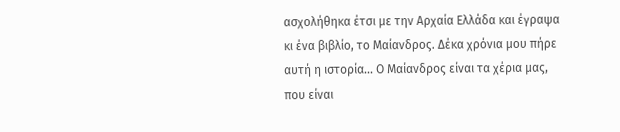ασχολήθηκα έτσι με την Αρχαία Ελλάδα και έγραψα κι ένα βιβλίο, το Μαίανδρος. Δέκα χρόνια μου πήρε αυτή η ιστορία... Ο Μαίανδρος είναι τα χέρια μας, που είναι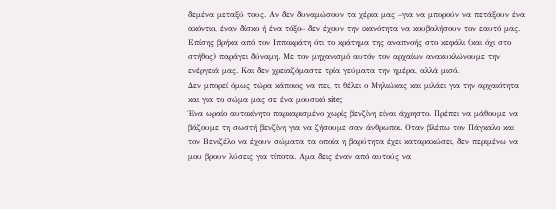δεμένα μεταξύ τους. Αν δεν δυναμώσουν τα χέρια μας –για να μπορούν να πετάξουν ένα ακόντιο, έναν δίσκο ή ένα τόξο– δεν έχουν την ικανότητα να κουβαλήσουν τον εαυτό μας. Επίσης βρήκα από τον Ιπποκράτη ότι το κράτημα της αναπνοής στο κεφάλι (και όχι στο στήθος) παράγει δύναμη. Με τον μηχανισμό αυτόν τον αρχαίων ανακυκλώνουμε την ενέργειά μας. Και δεν χρειαζόμαστε τρία γεύματα την ημέρα, αλλά μισό.
Δεν μπορεί όμως τώρα κάποιος να πει, τι θέλει ο Μηλιώκας και μιλάει για την αρχαιότητα και για το σώμα μας σε ένα μουσικό site;
Ένα ωραίο αυτοκίνητο παρκαρισμένο χωρίς βενζίνη είναι άχρηστο. Πρέπει να μάθουμε να βάζουμε τη σωστή βενζίνη για να ζήσουμε σαν άνθρωποι. Οταν βλέπω τον Πάγκαλο και τον Βενιζέλο να έχουν σώματα τα οποία η βαρύτητα έχει καταρακώσει, δεν περιμένω να μου βρουν λύσεις για τίποτα. Αμα δεις έναν από αυτούς να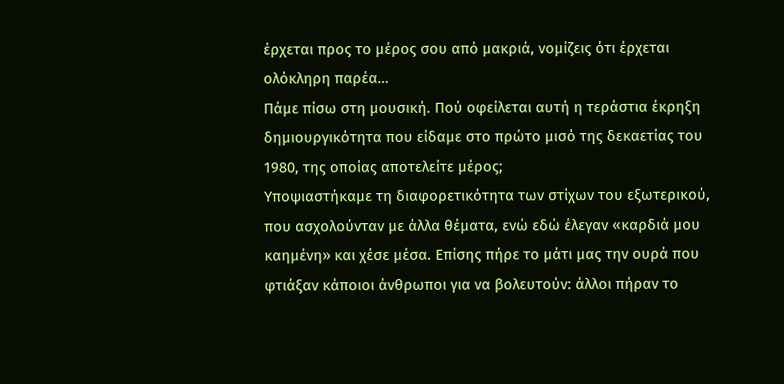έρχεται προς το μέρος σου από μακριά, νομίζεις ότι έρχεται ολόκληρη παρέα…
Πάμε πίσω στη μουσική. Πού οφείλεται αυτή η τεράστια έκρηξη δημιουργικότητα που είδαμε στο πρώτο μισό της δεκαετίας του 1980, της οποίας αποτελείτε μέρος;
Υποψιαστήκαμε τη διαφορετικότητα των στίχων του εξωτερικού, που ασχολούνταν με άλλα θέματα, ενώ εδώ έλεγαν «καρδιά μου καημένη» και χέσε μέσα. Επίσης πήρε το μάτι μας την ουρά που φτιάξαν κάποιοι άνθρωποι για να βολευτούν: άλλοι πήραν το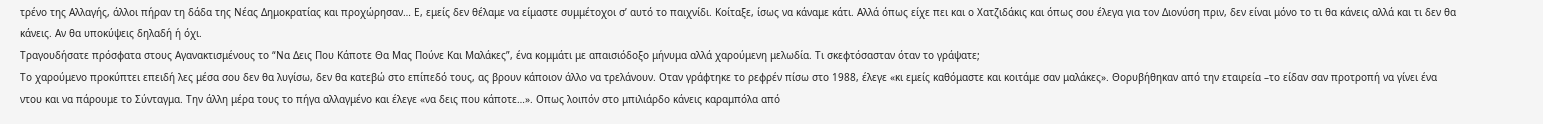τρένο της Αλλαγής, άλλοι πήραν τη δάδα της Νέας Δημοκρατίας και προχώρησαν… Ε, εμείς δεν θέλαμε να είμαστε συμμέτοχοι σ’ αυτό το παιχνίδι. Κοίταξε, ίσως να κάναμε κάτι. Αλλά όπως είχε πει και ο Χατζιδάκις και όπως σου έλεγα για τον Διονύση πριν, δεν είναι μόνο το τι θα κάνεις αλλά και τι δεν θα κάνεις. Αν θα υποκύψεις δηλαδή ή όχι.
Τραγουδήσατε πρόσφατα στους Αγανακτισμένους το “Να Δεις Που Κάποτε Θα Μας Πούνε Και Μαλάκες”, ένα κομμάτι με απαισιόδοξο μήνυμα αλλά χαρούμενη μελωδία. Τι σκεφτόσασταν όταν το γράψατε;
Το χαρούμενο προκύπτει επειδή λες μέσα σου δεν θα λυγίσω, δεν θα κατεβώ στο επίπεδό τους, ας βρουν κάποιον άλλο να τρελάνουν. Οταν γράφτηκε το ρεφρέν πίσω στο 1988, έλεγε «κι εμείς καθόμαστε και κοιτάμε σαν μαλάκες». Θορυβήθηκαν από την εταιρεία –το είδαν σαν προτροπή να γίνει ένα ντου και να πάρουμε το Σύνταγμα. Την άλλη μέρα τους το πήγα αλλαγμένο και έλεγε «να δεις που κάποτε…». Οπως λοιπόν στο μπιλιάρδο κάνεις καραμπόλα από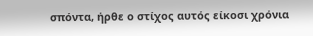σπόντα, ήρθε ο στίχος αυτός είκοσι χρόνια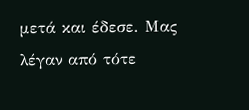μετά και έδεσε. Μας λέγαν από τότε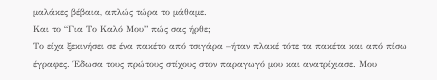μαλάκες βέβαια, απλώς τώρα το μάθαμε.
Και το “Για Το Καλό Μου” πώς σας ήρθε;
Το είχα ξεκινήσει σε ένα πακέτο από τσιγάρα –ήταν πλακέ τότε τα πακέτα και από πίσω έγραφες. Έδωσα τους πρώτους στίχους στον παραγωγό μου και ανατρίχιασε. Μου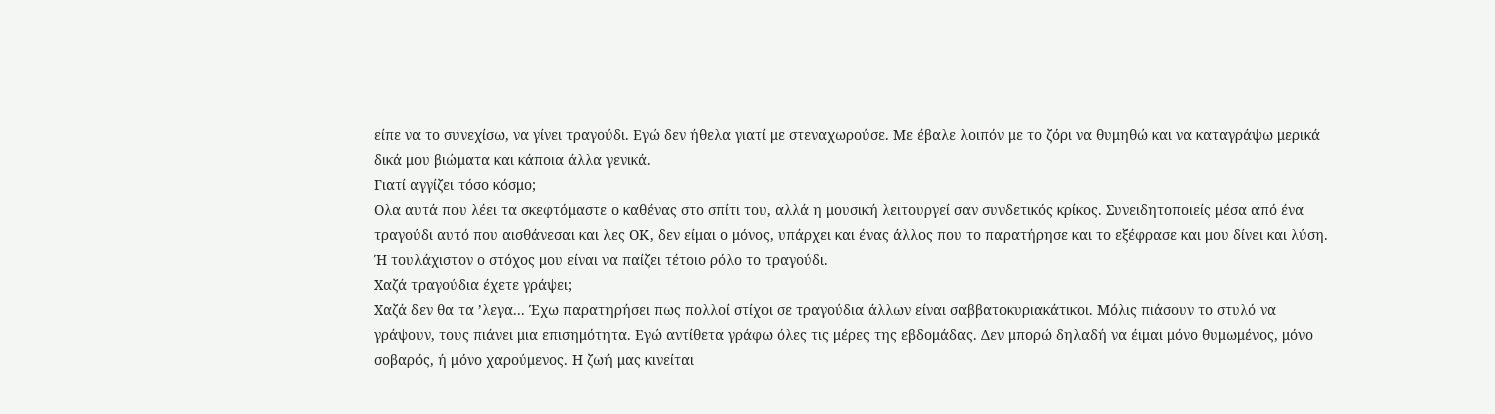είπε να το συνεχίσω, να γίνει τραγούδι. Εγώ δεν ήθελα γιατί με στεναχωρούσε. Με έβαλε λοιπόν με το ζόρι να θυμηθώ και να καταγράψω μερικά δικά μου βιώματα και κάποια άλλα γενικά.
Γιατί αγγίζει τόσο κόσμο;
Ολα αυτά που λέει τα σκεφτόμαστε ο καθένας στο σπίτι του, αλλά η μουσική λειτουργεί σαν συνδετικός κρίκος. Συνειδητοποιείς μέσα από ένα τραγούδι αυτό που αισθάνεσαι και λες ΟΚ, δεν είμαι ο μόνος, υπάρχει και ένας άλλος που το παρατήρησε και το εξέφρασε και μου δίνει και λύση. Ή τουλάχιστον ο στόχος μου είναι να παίζει τέτοιο ρόλο το τραγούδι.
Χαζά τραγούδια έχετε γράψει;
Χαζά δεν θα τα ’λεγα... Έχω παρατηρήσει πως πολλοί στίχοι σε τραγούδια άλλων είναι σαββατοκυριακάτικοι. Μόλις πιάσουν το στυλό να γράψουν, τους πιάνει μια επισημότητα. Εγώ αντίθετα γράφω όλες τις μέρες της εβδομάδας. Δεν μπορώ δηλαδή να έιμαι μόνο θυμωμένος, μόνο σοβαρός, ή μόνο χαρούμενος. Η ζωή μας κινείται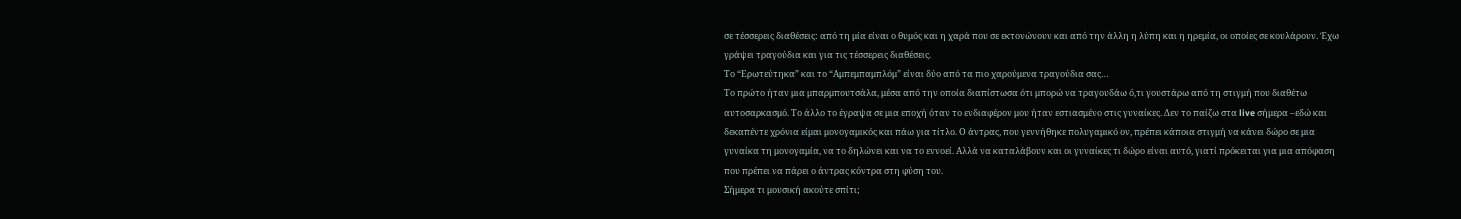σε τέσσερεις διαθέσεις: από τη μία είναι ο θυμός και η χαρά που σε εκτονώνουν και από την άλλη η λύπη και η ηρεμία, οι οποίες σε κουλάρουν. Έχω γράψει τραγούδια και για τις τέσσερεις διαθέσεις.
Το “Ερωτεύτηκα” και το “Αμπεμπαμπλόμ” είναι δύο από τα πιο χαρούμενα τραγούδια σας…
Το πρώτο ήταν μια μπαρμπουτσάλα, μέσα από την οποία διαπίστωσα ότι μπορώ να τραγουδάω ό,τι γουστάρω από τη στιγμή που διαθέτω αυτοσαρκασμό. Το άλλο το έγραψα σε μια εποχή όταν το ενδιαφέρον μου ήταν εστιασμένο στις γυναίκες. Δεν το παίζω στα live σήμερα –εδώ και δεκαπέντε χρόνια είμαι μονογαμικός και πάω για τίτλο. Ο άντρας, που γεννήθηκε πολυγαμικό ον, πρέπει κάποια στιγμή να κάνει δώρο σε μια γυναίκα τη μονογαμία, να το δηλώνει και να το εννοεί. Αλλά να καταλάβουν και οι γυναίκες τι δώρο είναι αυτό, γιατί πρόκειται για μια απόφαση που πρέπει να πάρει ο άντρας κόντρα στη φύση του.
Σήμερα τι μουσική ακούτε σπίτι;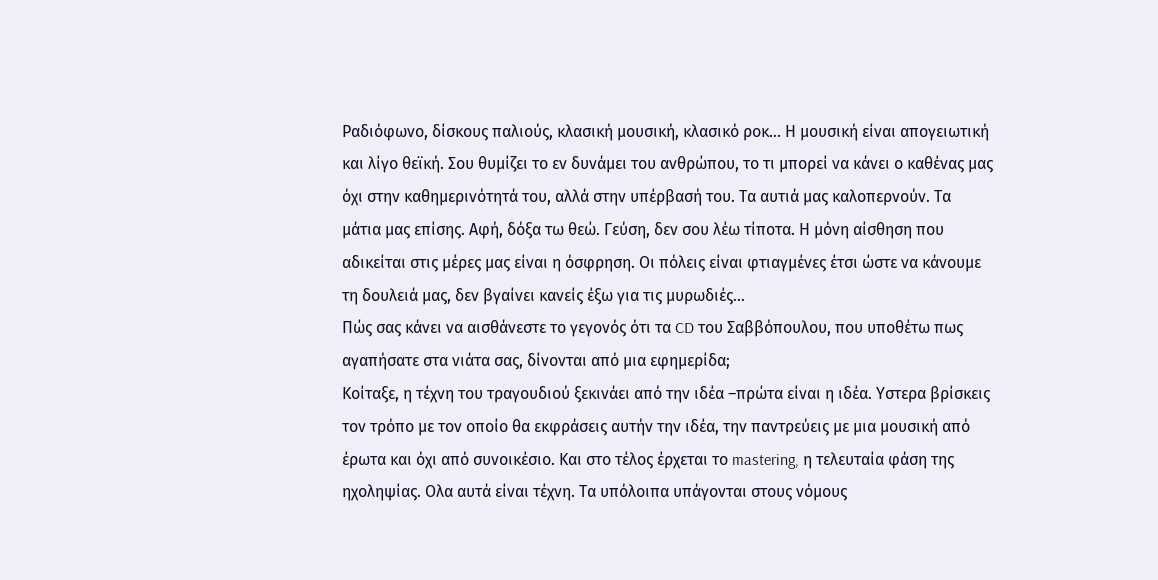Ραδιόφωνο, δίσκους παλιούς, κλασική μουσική, κλασικό ροκ… Η μουσική είναι απογειωτική και λίγο θεϊκή. Σου θυμίζει το εν δυνάμει του ανθρώπου, το τι μπορεί να κάνει ο καθένας μας όχι στην καθημερινότητά του, αλλά στην υπέρβασή του. Τα αυτιά μας καλοπερνούν. Τα μάτια μας επίσης. Αφή, δόξα τω θεώ. Γεύση, δεν σου λέω τίποτα. Η μόνη αίσθηση που αδικείται στις μέρες μας είναι η όσφρηση. Οι πόλεις είναι φτιαγμένες έτσι ώστε να κάνουμε τη δουλειά μας, δεν βγαίνει κανείς έξω για τις μυρωδιές…
Πώς σας κάνει να αισθάνεστε το γεγονός ότι τα CD του Σαββόπουλου, που υποθέτω πως αγαπήσατε στα νιάτα σας, δίνονται από μια εφημερίδα;
Κοίταξε, η τέχνη του τραγουδιού ξεκινάει από την ιδέα –πρώτα είναι η ιδέα. Υστερα βρίσκεις τον τρόπο με τον οποίο θα εκφράσεις αυτήν την ιδέα, την παντρεύεις με μια μουσική από έρωτα και όχι από συνοικέσιο. Και στο τέλος έρχεται το mastering, η τελευταία φάση της ηχοληψίας. Ολα αυτά είναι τέχνη. Τα υπόλοιπα υπάγονται στους νόμους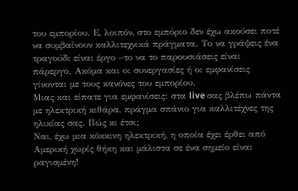του εμπορίου. Ε, λοιπόν, στο εμπόριο δεν έχω ακούσει ποτέ να συμβαίνουν καλλιτεχνικά πράγματα. Το να γράψεις ένα τραγούδι είναι έργο –το να το παρουσιάσεις είναι πάρεργο. Ακόμα και οι συνεργασίες ή οι εμφανίσεις γίνονται με τους κανόνες του εμπορίου.
Μιας και είπατε για εμφανίσεις: στα live σας βλέπω πάντα με ηλεκτρική κιθάρα, πράγμα σπάνιο για καλλιτέχνες της ηλικίας σας. Πώς κι έτσι;
Ναι, έχω μια κόκκινη ηλεκτρική, η οποία έχει έρθει από Αμερική χωρίς θήκη και μάλιστα σε ένα σημείο είναι ραγισμένη!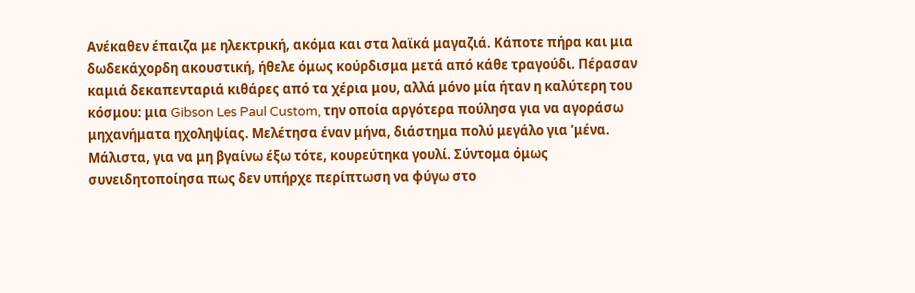Ανέκαθεν έπαιζα με ηλεκτρική, ακόμα και στα λαϊκά μαγαζιά. Κάποτε πήρα και μια δωδεκάχορδη ακουστική, ήθελε όμως κούρδισμα μετά από κάθε τραγούδι. Πέρασαν καμιά δεκαπενταριά κιθάρες από τα χέρια μου, αλλά μόνο μία ήταν η καλύτερη του κόσμου: μια Gibson Les Paul Custom, την οποία αργότερα πούλησα για να αγοράσω μηχανήματα ηχοληψίας. Μελέτησα έναν μήνα, διάστημα πολύ μεγάλο για ’μένα. Μάλιστα, για να μη βγαίνω έξω τότε, κουρεύτηκα γουλί. Σύντομα όμως συνειδητοποίησα πως δεν υπήρχε περίπτωση να φύγω στο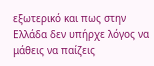εξωτερικό και πως στην Ελλάδα δεν υπήρχε λόγος να μάθεις να παίζεις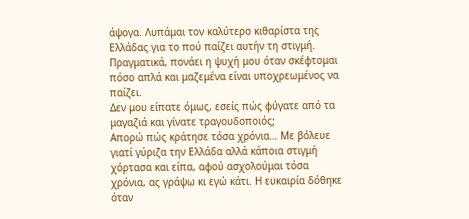άψογα. Λυπάμαι τον καλύτερο κιθαρίστα της Ελλάδας για το πού παίζει αυτήν τη στιγμή. Πραγματικά, πονάει η ψυχή μου όταν σκέφτομαι πόσο απλά και μαζεμένα είναι υποχρεωμένος να παίζει.
Δεν μου είπατε όμως, εσείς πώς φύγατε από τα μαγαζιά και γίνατε τραγουδοποιός;
Απορώ πώς κράτησε τόσα χρόνια… Με βόλευε γιατί γύριζα την Ελλάδα αλλά κάποια στιγμή χόρτασα και είπα, αφού ασχολούμαι τόσα χρόνια, ας γράψω κι εγώ κάτι. Η ευκαιρία δόθηκε όταν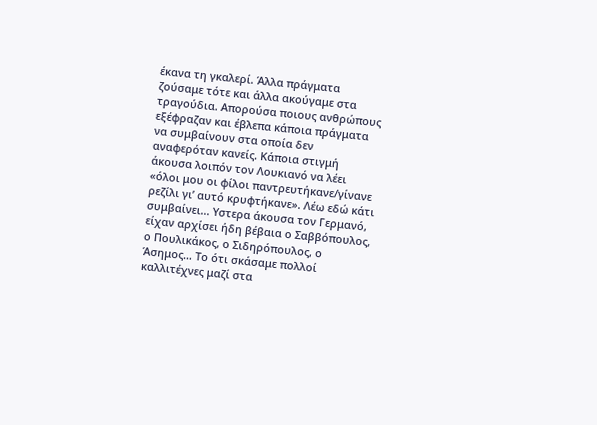έκανα τη γκαλερί. Άλλα πράγματα ζούσαμε τότε και άλλα ακούγαμε στα τραγούδια. Απορούσα ποιους ανθρώπους εξέφραζαν και έβλεπα κάποια πράγματα να συμβαίνουν στα οποία δεν αναφερόταν κανείς. Κάποια στιγμή άκουσα λοιπόν τον Λουκιανό να λέει «όλοι μου οι φίλοι παντρευτήκανε/γίνανε ρεζίλι γι’ αυτό κρυφτήκανε». Λέω εδώ κάτι συμβαίνει... Υστερα άκουσα τον Γερμανό, είχαν αρχίσει ήδη βέβαια ο Σαββόπουλος, ο Πουλικάκος, ο Σιδηρόπουλος, ο Άσημος… Το ότι σκάσαμε πολλοί καλλιτέχνες μαζί στα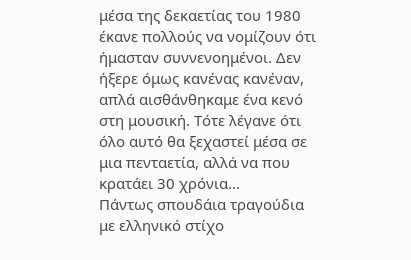μέσα της δεκαετίας του 1980 έκανε πολλούς να νομίζουν ότι ήμασταν συννενοημένοι. Δεν ήξερε όμως κανένας κανέναν, απλά αισθάνθηκαμε ένα κενό στη μουσική. Τότε λέγανε ότι όλο αυτό θα ξεχαστεί μέσα σε μια πενταετία, αλλά να που κρατάει 30 χρόνια...
Πάντως σπουδάια τραγούδια με ελληνικό στίχο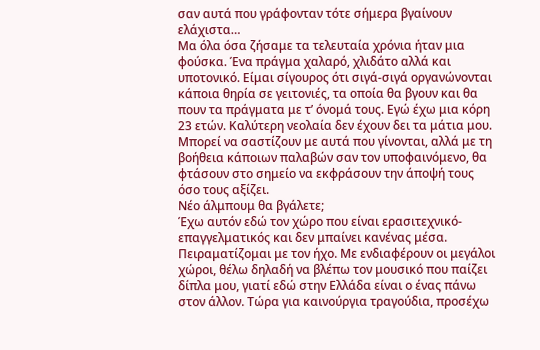σαν αυτά που γράφονταν τότε σήμερα βγαίνουν ελάχιστα…
Μα όλα όσα ζήσαμε τα τελευταία χρόνια ήταν μια φούσκα. Ένα πράγμα χαλαρό, χλιδάτο αλλά και υποτονικό. Είμαι σίγουρος ότι σιγά-σιγά οργανώνονται κάποια θηρία σε γειτονιές, τα οποία θα βγουν και θα πουν τα πράγματα με τ’ όνομά τους. Εγώ έχω μια κόρη 23 ετών. Καλύτερη νεολαία δεν έχουν δει τα μάτια μου. Μπορεί να σαστίζουν με αυτά που γίνονται, αλλά με τη βοήθεια κάποιων παλαβών σαν τον υποφαινόμενο, θα φτάσουν στο σημείο να εκφράσουν την άποψή τους όσο τους αξίζει.
Νέο άλμπουμ θα βγάλετε;
Έχω αυτόν εδώ τον χώρο που είναι ερασιτεχνικό-επαγγελματικός και δεν μπαίνει κανένας μέσα. Πειραματίζομαι με τον ήχο. Με ενδιαφέρουν οι μεγάλοι χώροι, θέλω δηλαδή να βλέπω τον μουσικό που παίζει δίπλα μου, γιατί εδώ στην Ελλάδα είναι ο ένας πάνω στον άλλον. Τώρα για καινούργια τραγούδια, προσέχω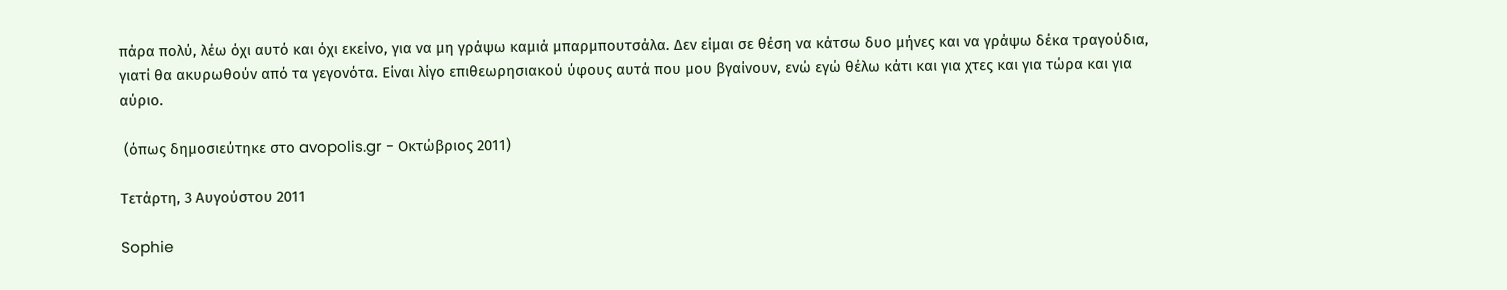πάρα πολύ, λέω όχι αυτό και όχι εκείνο, για να μη γράψω καμιά μπαρμπουτσάλα. Δεν είμαι σε θέση να κάτσω δυο μήνες και να γράψω δέκα τραγούδια, γιατί θα ακυρωθούν από τα γεγονότα. Είναι λίγο επιθεωρησιακού ύφους αυτά που μου βγαίνουν, ενώ εγώ θέλω κάτι και για χτες και για τώρα και για αύριο.

 (όπως δημοσιεύτηκε στο avopolis.gr - Οκτώβριος 2011)

Τετάρτη, 3 Αυγούστου 2011

Sophie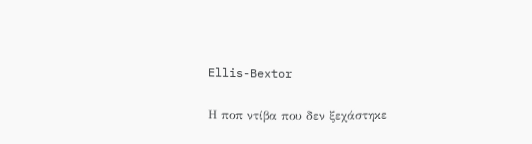Ellis-Bextor

Η ποπ ντίβα που δεν ξεχάστηκε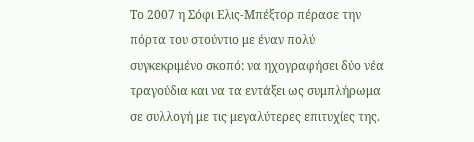Το 2007 η Σόφι Ελις-Μπέξτορ πέρασε την πόρτα του στούντιο με έναν πολύ συγκεκριμένο σκοπό: να ηχογραφήσει δύο νέα τραγούδια και να τα εντάξει ως συμπλήρωμα σε συλλογή με τις μεγαλύτερες επιτυχίες της.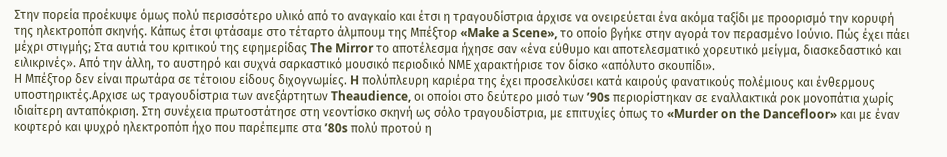Στην πορεία προέκυψε όμως πολύ περισσότερο υλικό από το αναγκαίο και έτσι η τραγουδίστρια άρχισε να ονειρεύεται ένα ακόμα ταξίδι με προορισμό την κορυφή της ηλεκτροπόπ σκηνής. Κάπως έτσι φτάσαμε στο τέταρτο άλμπουμ της Μπέξτορ «Make a Scene», το οποίο βγήκε στην αγορά τον περασμένο Ιούνιο. Πώς έχει πάει μέχρι στιγμής; Στα αυτιά του κριτικού της εφημερίδας The Mirror το αποτέλεσμα ήχησε σαν «ένα εύθυμο και αποτελεσματικό χορευτικό μείγμα, διασκεδαστικό και ειλικρινές». Από την άλλη, το αυστηρό και συχνά σαρκαστικό μουσικό περιοδικό ΝΜΕ χαρακτήρισε τον δίσκο «απόλυτο σκουπίδι».
Η Μπέξτορ δεν είναι πρωτάρα σε τέτοιου είδους διχογνωμίες. H πολύπλευρη καριέρα της έχει προσελκύσει κατά καιρούς φανατικούς πολέμιους και ένθερμους υποστηρικτές.Αρχισε ως τραγουδίστρια των ανεξάρτητων Theaudience, οι οποίοι στο δεύτερο μισό των ʼ90s περιορίστηκαν σε εναλλακτικά ροκ μονοπάτια χωρίς ιδιαίτερη ανταπόκριση. Στη συνέχεια πρωτοστάτησε στη νεοντίσκο σκηνή ως σόλο τραγουδίστρια, με επιτυχίες όπως το «Murder on the Dancefloor» και με έναν κοφτερό και ψυχρό ηλεκτροπόπ ήχο που παρέπεμπε στα ʼ80s πολύ προτού η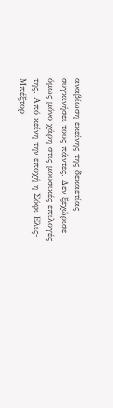αναβίωση εκείνης της δεκαετίας συγκινήσει τους πάντες. Δεν ξεχώρισε όμως μόνο χάρη στις μουσικές επιλογές της. Από κείνη την εποχή η Σόφι Ελις-Mπέξτορ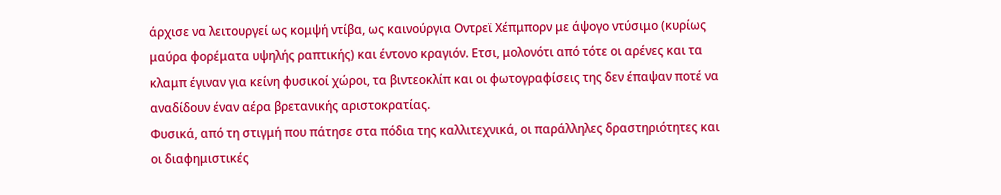άρχισε να λειτουργεί ως κομψή ντίβα, ως καινούργια Οντρεϊ Χέπμπορν με άψογο ντύσιμο (κυρίως μαύρα φορέματα υψηλής ραπτικής) και έντονο κραγιόν. Ετσι, μολονότι από τότε οι αρένες και τα κλαμπ έγιναν για κείνη φυσικοί χώροι, τα βιντεοκλίπ και οι φωτογραφίσεις της δεν έπαψαν ποτέ να αναδίδουν έναν αέρα βρετανικής αριστοκρατίας.
Φυσικά, από τη στιγμή που πάτησε στα πόδια της καλλιτεχνικά, οι παράλληλες δραστηριότητες και οι διαφημιστικές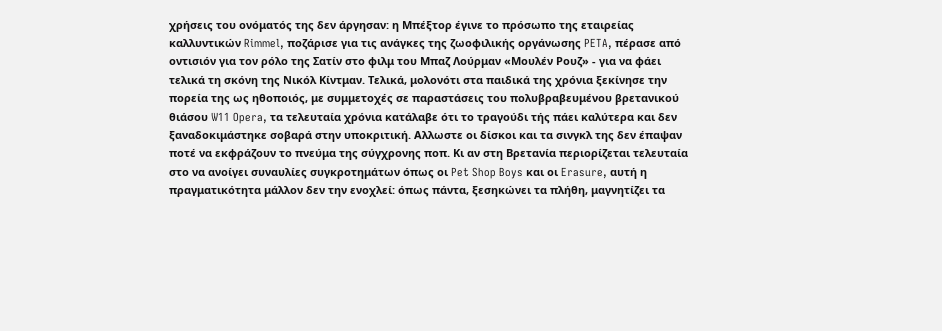χρήσεις του ονόματός της δεν άργησαν: η Μπέξτορ έγινε το πρόσωπο της εταιρείας καλλυντικών Rimmel, ποζάρισε για τις ανάγκες της ζωοφιλικής οργάνωσης PETA, πέρασε από οντισιόν για τον ρόλο της Σατίν στο φιλμ του Μπαζ Λούρμαν «Μουλέν Ρουζ» - για να φάει τελικά τη σκόνη της Νικόλ Κίντμαν. Τελικά, μολονότι στα παιδικά της χρόνια ξεκίνησε την πορεία της ως ηθοποιός, με συμμετοχές σε παραστάσεις του πολυβραβευμένου βρετανικού θιάσου W11 Opera, τα τελευταία χρόνια κατάλαβε ότι το τραγούδι τής πάει καλύτερα και δεν ξαναδοκιμάστηκε σοβαρά στην υποκριτική. Αλλωστε οι δίσκοι και τα σινγκλ της δεν έπαψαν ποτέ να εκφράζουν το πνεύμα της σύγχρονης ποπ. Κι αν στη Βρετανία περιορίζεται τελευταία στο να ανοίγει συναυλίες συγκροτημάτων όπως οι Pet Shop Boys και οι Erasure, αυτή η πραγματικότητα μάλλον δεν την ενοχλεί: όπως πάντα, ξεσηκώνει τα πλήθη, μαγνητίζει τα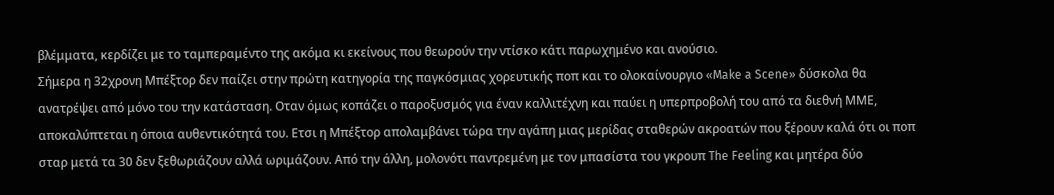βλέμματα, κερδίζει με το ταμπεραμέντο της ακόμα κι εκείνους που θεωρούν την ντίσκο κάτι παρωχημένο και ανούσιο.
Σήμερα η 32χρονη Μπέξτορ δεν παίζει στην πρώτη κατηγορία της παγκόσμιας χορευτικής ποπ και το ολοκαίνουργιο «Make a Scene» δύσκολα θα ανατρέψει από μόνο του την κατάσταση. Οταν όμως κοπάζει ο παροξυσμός για έναν καλλιτέχνη και παύει η υπερπροβολή του από τα διεθνή ΜΜΕ, αποκαλύπτεται η όποια αυθεντικότητά του. Ετσι η Μπέξτορ απολαμβάνει τώρα την αγάπη μιας μερίδας σταθερών ακροατών που ξέρουν καλά ότι οι ποπ σταρ μετά τα 30 δεν ξεθωριάζουν αλλά ωριμάζουν. Από την άλλη, μολονότι παντρεμένη με τον μπασίστα του γκρουπ The Feeling και μητέρα δύο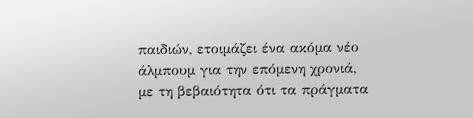παιδιών, ετοιμάζει ένα ακόμα νέο άλμπουμ για την επόμενη χρονιά, με τη βεβαιότητα ότι τα πράγματα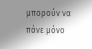μπορούν να πάνε μόνο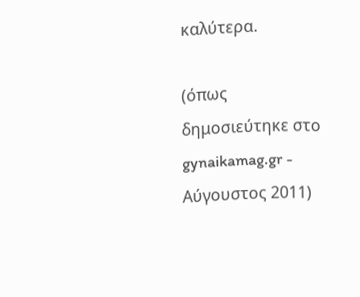καλύτερα.

(όπως δημοσιεύτηκε στο gynaikamag.gr - Αύγουστος 2011)